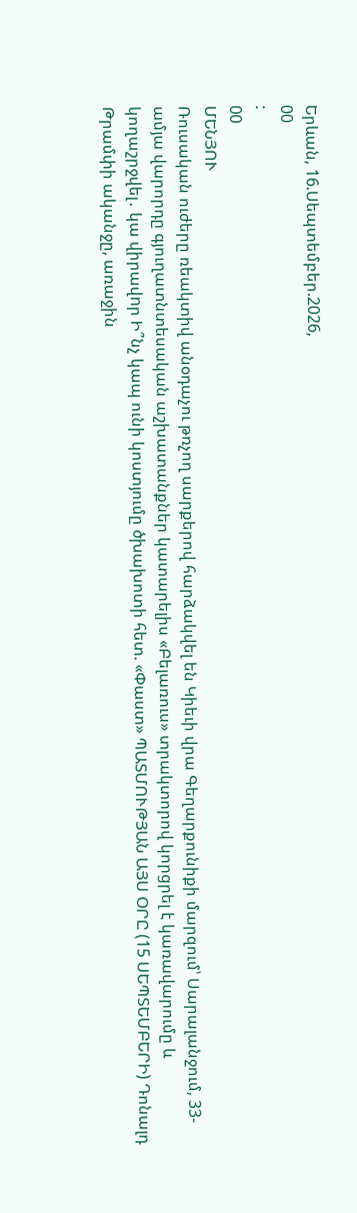Երևան, 16.Սեպտեմբեր.2026,
00
:
00
ՄԵՆՅՈՒ
Ռուսական ուժերը ռեակտիվ անօդաչու թռչող սարքերով հարձակվել են Կիեւի վրա Գեղարքունիքի մարզում՝ Սարալանջում, 33-ամյա վարորդը գյուղատնտեսական աշխատանքներ կատարելիս «Բելառուս» տրակտորով կորցրել է կառավարումը և կողաշրջվել․ կա վիրավnր Ի՞նչ կապ ունի կոստյումը ծխախոտի հետ. «Փաստ» ՊԱՏՄՈՒԹՅԱՆ ԱՅՍ ՕՐԸ (15 ՍԵՊՏԵՄԲԵՐԻ) Դոնալդ Թրամփի ականջը, առաջին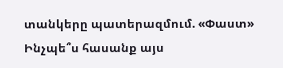տանկերը պատերազմում. «Փաստ» Ինչպե՞ս հասանք այս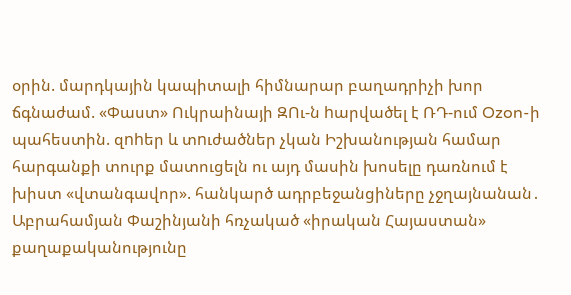օրին. մարդկային կապիտալի հիմնարար բաղադրիչի խոր ճգնաժամ. «Փաստ» Ուկրաինայի ԶՈւ-ն hարվածել է ՌԴ-ում Ozon-ի պահեստին. զnhեր և տnւժածներ չկան Իշխանության համար հարգանքի տուրք մատուցելն ու այդ մասին խոսելը դառնում է խիստ «վտանգավոր». հանկարծ ադրբեջանցիները չջղայնանան․ Աբրահամյան Փաշինյանի հռչակած «իրական Հայաստան» քաղաքականությունը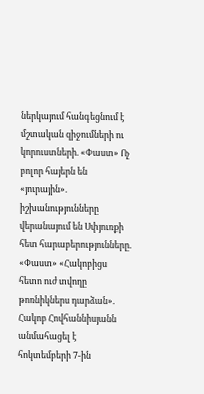ներկայում հանգեցնում է մշտական զիջումների ու կորուստների. «Փաստ» Ոչ բոլոր հայերն են «յուրային». իշխանությունները վերանայում են Սփյուռքի հետ հարաբերությունները. «Փաստ» «Հակոբիցս հետո ուժ տվողը թոռնիկներս դարձան». Հակոբ Հովհաննիսյանն անմահացել է հոկտեմբերի 7-ին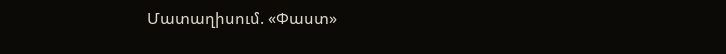Մատաղիսում. «Փաստ»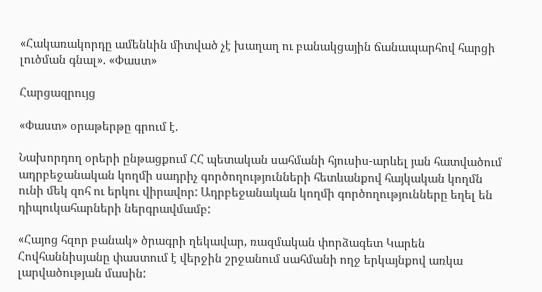«Հակառակորդը ամենևին միտված չէ խաղաղ ու բանակցային ճանապարհով հարցի լուծման գնալ». «Փաստ»

Հարցազրույց

«Փաստ» օրաթերթը գրում է.

Նախորդող օրերի ընթացքում ՀՀ պետական սահմանի հյուսիս-արևել յան հատվածում ադրբեջանական կողմի սադրիչ գործողությունների հետևանքով հայկական կողմն ունի մեկ զոհ ու երկու վիրավոր: Ադրբեջանական կողմի գործողությունները եղել են դիպուկահարների ներգրավմամբ:

«Հայոց հզոր բանակ» ծրագրի ղեկավար, ռազմական փորձագետ Կարեն Հովհաննիսյանը փաստում է վերջին շրջանում սահմանի ողջ երկայնքով առկա լարվածության մասին: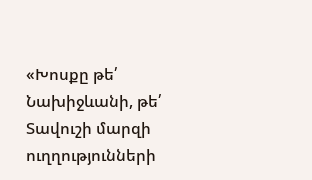«Խոսքը թե՛ Նախիջևանի, թե՛ Տավուշի մարզի ուղղությունների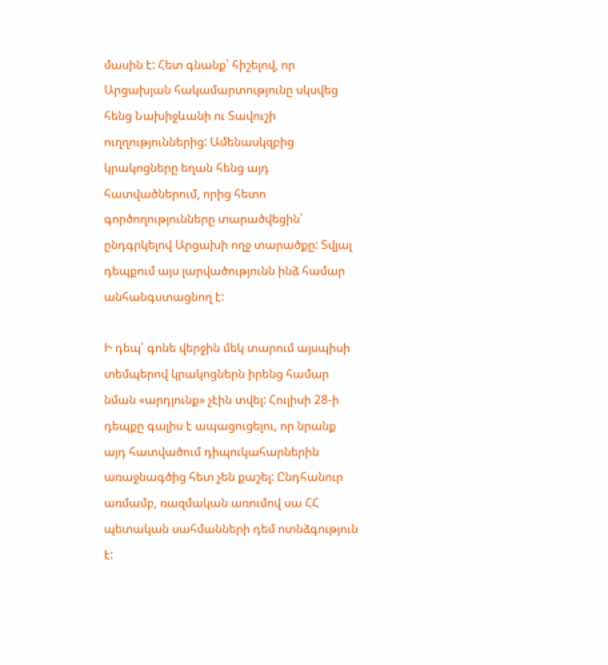մասին է: Հետ գնանք՝ հիշելով, որ Արցախյան հակամարտությունը սկսվեց հենց Նախիջևանի ու Տավուշի ուղղություններից: Ամենասկզբից կրակոցները եղան հենց այդ հատվածներում, որից հետո գործողությունները տարածվեցին՝ ընդգրկելով Արցախի ողջ տարածքը: Տվյալ դեպքում այս լարվածությունն ինձ համար անհանգստացնող է:

Ի դեպ՝ գոնե վերջին մեկ տարում այսպիսի տեմպերով կրակոցներն իրենց համար նման «արդյունք» չէին տվել: Հուլիսի 28-ի դեպքը գալիս է ապացուցելու, որ նրանք այդ հատվածում դիպուկահարներին առաջնագծից հետ չեն քաշել: Ընդհանուր առմամբ, ռազմական առումով սա ՀՀ պետական սահմանների դեմ ոտնձգություն է: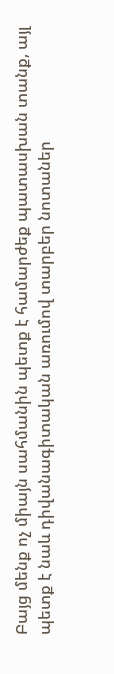Բայց մենք ոչ միայն սահմանին պետք է համարժեք պատասխան տանք, այլ պետք է նաև դիվանագիտական առումով տարբեր նոտաներ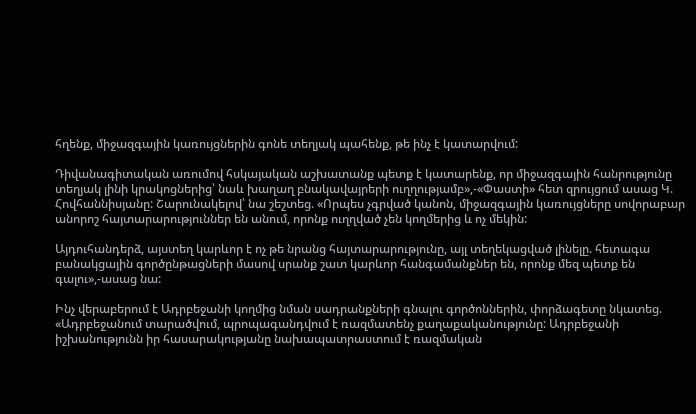հղենք, միջազգային կառույցներին գոնե տեղյակ պահենք, թե ինչ է կատարվում:

Դիվանագիտական առումով հսկայական աշխատանք պետք է կատարենք, որ միջազգային հանրությունը տեղյակ լինի կրակոցներից՝ նաև խաղաղ բնակավայրերի ուղղությամբ»,-«Փաստի» հետ զրույցում ասաց Կ. Հովհաննիսյանը: Շարունակելով՝ նա շեշտեց. «Որպես չգրված կանոն, միջազգային կառույցները սովորաբար անորոշ հայտարարություններ են անում, որոնք ուղղված չեն կողմերից և ոչ մեկին:

Այդուհանդերձ, այստեղ կարևոր է ոչ թե նրանց հայտարարությունը, այլ տեղեկացված լինելը. հետագա բանակցային գործընթացների մասով սրանք շատ կարևոր հանգամանքներ են, որոնք մեզ պետք են գալու»,-ասաց նա:

Ինչ վերաբերում է Ադրբեջանի կողմից նման սադրանքների գնալու գործոններին, փորձագետը նկատեց. «Ադրբեջանում տարածվում, պրոպագանդվում է ռազմատենչ քաղաքականությունը: Ադրբեջանի իշխանությունն իր հասարակությանը նախապատրաստում է ռազմական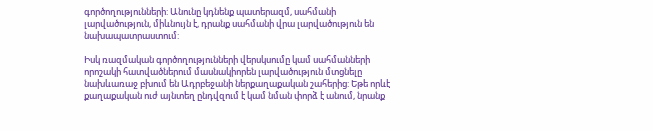գործողությունների: Անունը կդնենք պատերազմ, սահմանի լարվածություն, միևնույն է, դրանք սահմանի վրա լարվածություն են նախապատրաստում:

Իսկ ռազմական գործողությունների վերսկսումը կամ սահմանների որոշակի հատվածներում մասնակիորեն լարվածություն մտցնելը նախևառաջ բխում են Ադրբեջանի ներքաղաքական շահերից: Եթե որևէ քաղաքական ուժ այնտեղ ընդվզում է կամ նման փորձ է անում, նրանք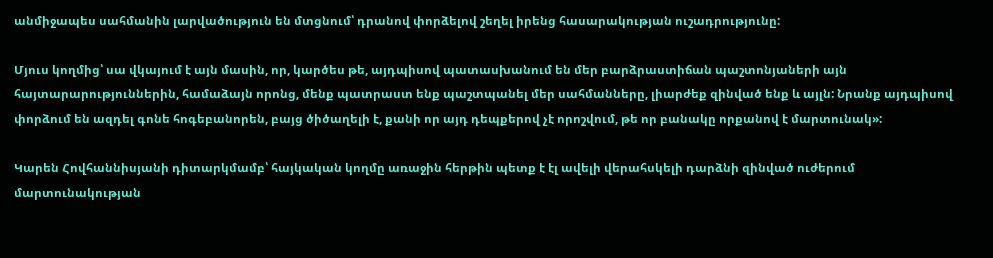անմիջապես սահմանին լարվածություն են մտցնում՝ դրանով փորձելով շեղել իրենց հասարակության ուշադրությունը:

Մյուս կողմից՝ սա վկայում է այն մասին, որ, կարծես թե, այդպիսով պատասխանում են մեր բարձրաստիճան պաշտոնյաների այն հայտարարություններին, համաձայն որոնց, մենք պատրաստ ենք պաշտպանել մեր սահմանները, լիարժեք զինված ենք և այլն: Նրանք այդպիսով փորձում են ազդել գոնե հոգեբանորեն, բայց ծիծաղելի է, քանի որ այդ դեպքերով չէ որոշվում, թե որ բանակը որքանով է մարտունակ»:

Կարեն Հովհաննիսյանի դիտարկմամբ՝ հայկական կողմը առաջին հերթին պետք է էլ ավելի վերահսկելի դարձնի զինված ուժերում մարտունակության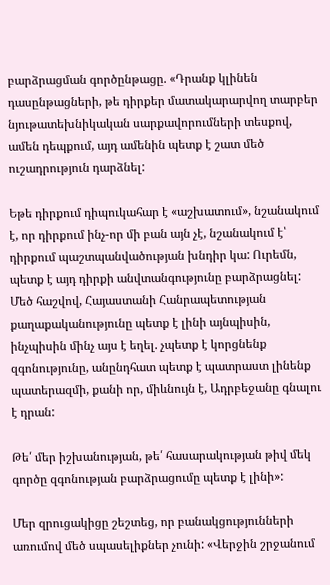բարձրացման գործընթացը. «Դրանք կլինեն դասընթացների, թե դիրքեր մատակարարվող տարբեր նյութատեխնիկական սարքավորումների տեսքով, ամեն դեպքում, այդ ամենին պետք է շատ մեծ ուշադրություն դարձնել:

Եթե դիրքում դիպուկահար է «աշխատում», նշանակում է, որ դիրքում ինչ-որ մի բան այն չէ, նշանակում է՝ դիրքում պաշտպանվածության խնդիր կա: Ուրեմն, պետք է այդ դիրքի անվտանգությունը բարձրացնել: Մեծ հաշվով, Հայաստանի Հանրապետության քաղաքականությունը պետք է լինի այնպիսին, ինչպիսին մինչ այս է եղել. չպետք է կորցնենք զգոնությունը, անընդհատ պետք է պատրաստ լինենք պատերազմի, քանի որ, միևնույն է, Ադրբեջանը գնալու է դրան:

Թե՛ մեր իշխանության, թե՛ հասարակության թիվ մեկ գործը զգոնության բարձրացումը պետք է լինի»:

Մեր զրուցակիցը շեշտեց, որ բանակցությունների առումով մեծ սպասելիքներ չունի: «Վերջին շրջանում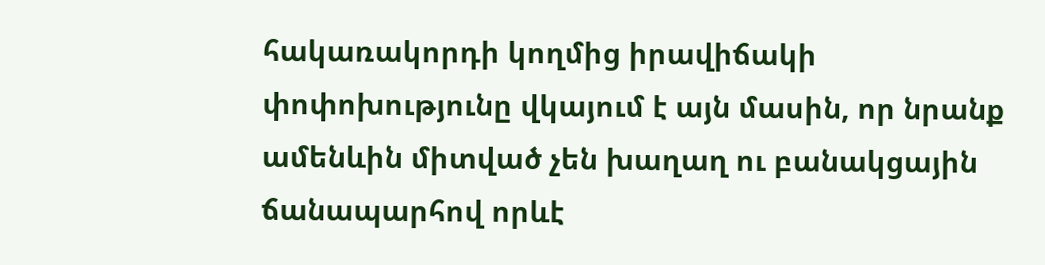հակառակորդի կողմից իրավիճակի փոփոխությունը վկայում է այն մասին, որ նրանք ամենևին միտված չեն խաղաղ ու բանակցային ճանապարհով որևէ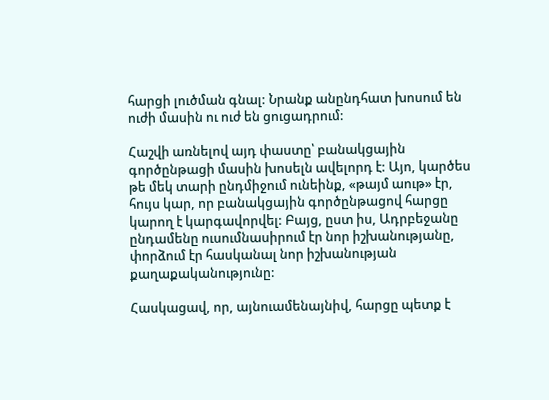հարցի լուծման գնալ: Նրանք անընդհատ խոսում են ուժի մասին ու ուժ են ցուցադրում:

Հաշվի առնելով այդ փաստը՝ բանակցային գործընթացի մասին խոսելն ավելորդ է: Այո, կարծես թե մեկ տարի ընդմիջում ունեինք, «թայմ աութ» էր, հույս կար, որ բանակցային գործընթացով հարցը կարող է կարգավորվել: Բայց, ըստ իս, Ադրբեջանը ընդամենը ուսումնասիրում էր նոր իշխանությանը, փորձում էր հասկանալ նոր իշխանության քաղաքականությունը:

Հասկացավ, որ, այնուամենայնիվ, հարցը պետք է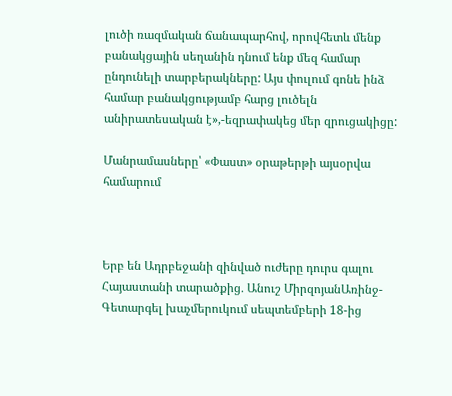լուծի ռազմական ճանապարհով, որովհետև մենք բանակցային սեղանին դնում ենք մեզ համար ընդունելի տարբերակները: Այս փուլում գոնե ինձ համար բանակցությամբ հարց լուծելն անիրատեսական է»,-եզրափակեց մեր զրուցակիցը:

Մանրամասները՝ «Փաստ» օրաթերթի այսօրվա համարում



Երբ են Ադրբեջանի զինված ուժերը դուրս գալու Հայաստանի տարածքից․ Անուշ ՄիրզոյանԱռինջ-Գետարգել խաչմերուկում սեպտեմբերի 18-ից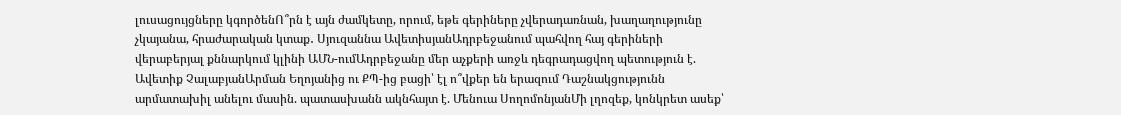լուսացույցները կգործենՈ՞րն է այն ժամկետը, որում, եթե գերիները չվերադառնան, խաղաղությունը չկայանա, հրաժարական կտաք․ Սյուզաննա ԱվետիսյանԱդրբեջանում պահվող հայ գերիների վերաբերյալ քննարկում կլինի ԱՄՆ-ումԱդրբեջանը մեր աչքերի առջև դեգրադացվող պետություն է. Ավետիք ՉալաբյանԱրման Եղոյանից ու ՔՊ-ից բացի՝ էլ ո՞վքեր են երազում Դաշնակցությունն արմատախիլ անելու մասին. պատասխանն ակնհայտ է. Մենուա ՍողոմոնյանՄի լղոզեք, կոնկրետ ասեք՝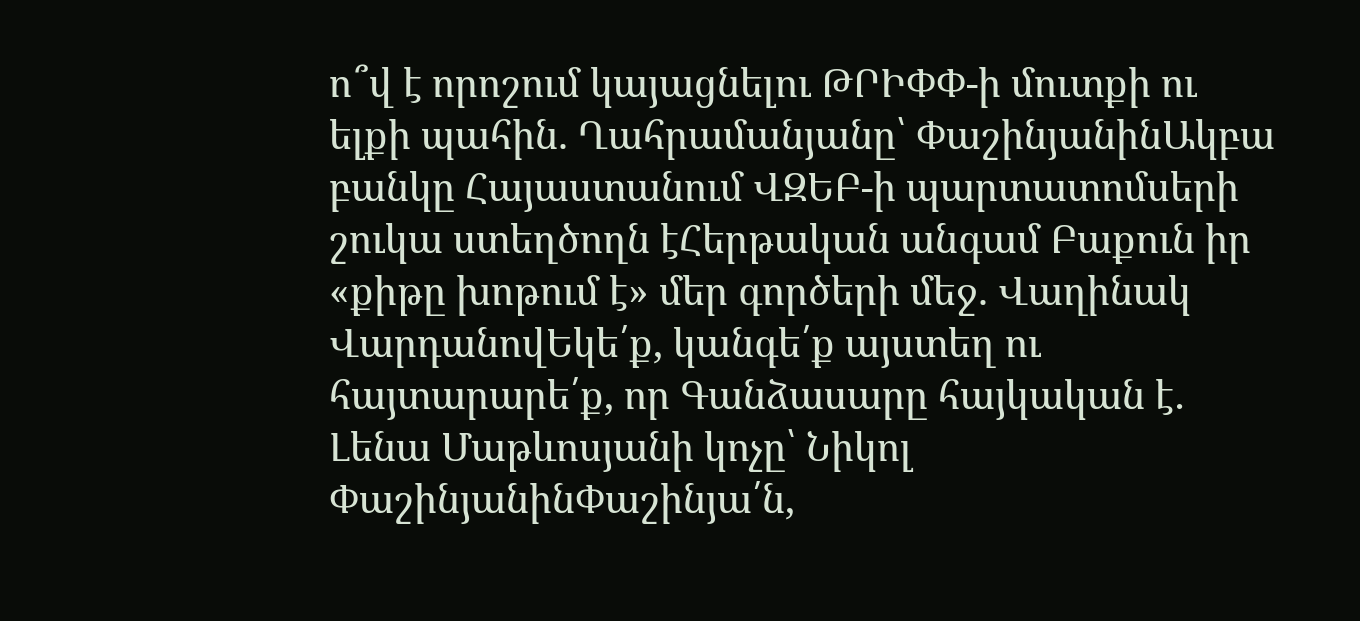ո՞վ է որոշում կայացնելու ԹՐԻՓՓ-ի մուտքի ու ելքի պահին. Ղահրամանյանը՝ ՓաշինյանինԱկբա բանկը Հայաստանում ՎԶԵԲ-ի պարտատոմսերի շուկա ստեղծողն էՀերթական անգամ Բաքուն իր «քիթը խոթում է» մեր գործերի մեջ. Վաղինակ ՎարդանովԵկե՛ք, կանգե՛ք այստեղ ու հայտարարե՛ք, որ Գանձասարը հայկական է․ Լենա Մաթևոսյանի կոչը՝ Նիկոլ ՓաշինյանինՓաշինյա՛ն,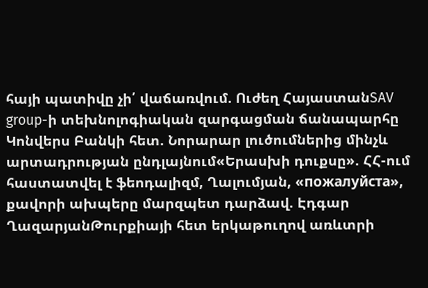հայի պատիվը չի՛ վաճառվում. Ուժեղ ՀայաստանSAV group-ի տեխնոլոգիական զարգացման ճանապարհը Կոնվերս Բանկի հետ. Նորարար լուծումներից մինչև արտադրության ընդլայնում«Երասխի դուքսը». ՀՀ-ում հաստատվել է ֆեոդալիզմ, Ղալումյան, «пожалуйста», քավորի ախպերը մարզպետ դարձավ. Էդգար ՂազարյանԹուրքիայի հետ երկաթուղով առևտրի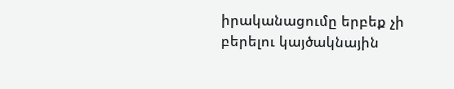իրականացումը երբեք չի բերելու կայծակնային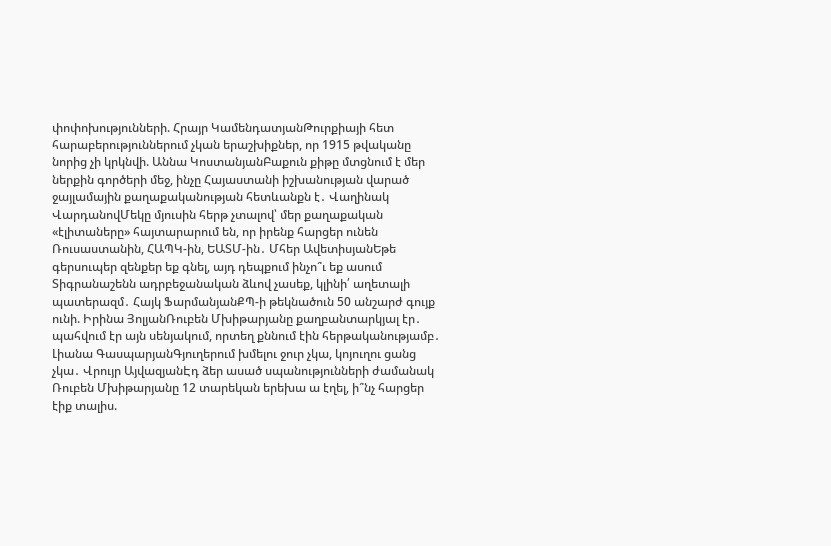փոփոխությունների. Հրայր ԿամենդատյանԹուրքիայի հետ հարաբերություններում չկան երաշխիքներ, որ 1915 թվականը նորից չի կրկնվի. Աննա ԿոստանյանԲաքուն քիթը մտցնում է մեր ներքին գործերի մեջ, ինչը Հայաստանի իշխանության վարած ջայլամային քաղաքականության հետևանքն է․ Վաղինակ ՎարդանովՄեկը մյուսին հերթ չտալով՝ մեր քաղաքական «էլիտաները» հայտարարում են, որ իրենք հարցեր ունեն Ռուսաստանին, ՀԱՊԿ-ին, ԵԱՏՄ-ին․ Մհեր ԱվետիսյանԵթե գերսուպեր զենքեր եք գնել, այդ դեպքում ինչո՞ւ եք ասում Տիգրանաշենն ադրբեջանական ձևով չասեք, կլինի՛ աղետալի պատերազմ․ Հայկ ՖարմանյանՔՊ-ի թեկնածուն 50 անշարժ գույք ունի. Իրինա ՅոլյանՌուբեն Մխիթարյանը քաղբանտարկյալ էր․ պահվում էր այն սենյակում, որտեղ քննում էին հերթականությամբ․ Լիանա ԳասպարյանԳյուղերում խմելու ջուր չկա, կոյուղու ցանց չկա․ Վրույր ԱյվազյանԷդ ձեր ասած սպանությունների ժամանակ Ռուբեն Մխիթարյանը 12 տարեկան երեխա ա էղել, ի՞նչ հարցեր էիք տալիս.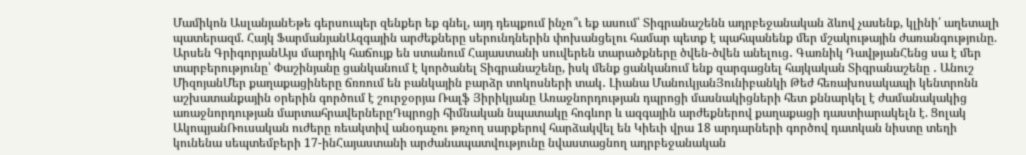Մամիկոն ԱսլանյանԵթե գերսուպեր զենքեր եք գնել, այդ դեպքում ինչո՞ւ եք ասում՝ Տիգրանաշենն ադրբեջանական ձևով չասենք, կլինի՛ աղետալի պատերազմ. Հայկ ՖարմանյանԱզգային արժեքները սերունդներին փոխանցելու համար պետք է պահպանենք մեր մշակութային ժառանգությունը. Արսեն ԳրիգորյանԱյս մարդիկ հաճույք են ստանում Հայաստանի սուվերեն տարածքները ծվեն-ծվեն անելուց․ Գառնիկ ԴավթյանՀենց սա է մեր տարբերությունը՝ Փաշինյանը ցանկանում է կործանել Տիգրանաշենը, իսկ մենք ցանկանում ենք զարգացնել հայկական Տիգրանաշենը ․ Անուշ ՄիզոյանՄեր քաղաքացիները ճռռում են բանկային բարձր տոկոսների տակ․ Լիանա ՄանուկյանՅունիբանկի Թեժ հեռախոսակապի կենտրոնն աշխատանքային օրերին գործում է շուրջօրյա Ռալֆ Յիրիկյանը Առաջնորդության դպրոցի մասնակիցների հետ քննարկել է ժամանակակից առաջնորդության մարտահրավերներըԴպրոցի հիմնական նպատակը հոգևոր և ազգային արժեքներով քաղաքացի դաստիարակելն է. Ցոլակ ԱկոպյանՌուսական ուժերը ռեակտիվ անօդաչու թռչող սարքերով հարձակվել են Կիեւի վրա 18 արդարների գործով դատկան նիստը տեղի կունենա սեպտեմբերի 17-ինՀայաստանի արժանապատվությունը նվաստացնող ադրբեջանական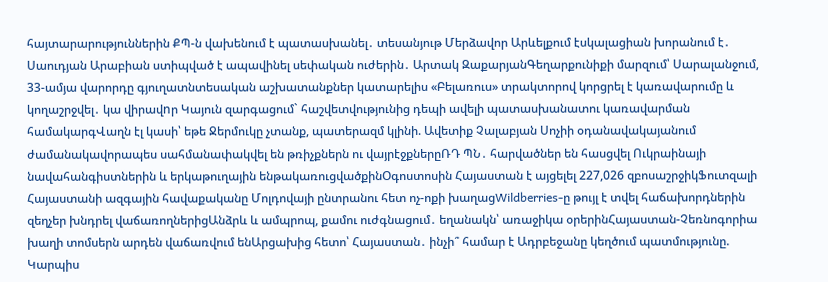հայտարարություններին ՔՊ-ն վախենում է պատասխանել․ տեսանյութ Մերձավոր Արևելքում էսկալացիան խորանում է․ Սաուդյան Արաբիան ստիպված է ապավինել սեփական ուժերին․ Արտակ ԶաքարյանԳեղարքունիքի մարզում՝ Սարալանջում, 33-ամյա վարորդը գյուղատնտեսական աշխատանքներ կատարելիս «Բելառուս» տրակտորով կորցրել է կառավարումը և կողաշրջվել․ կա վիրավnր Կայուն զարգացում` հաշվետվությունից դեպի ավելի պատասխանատու կառավարման համակարգՎաղն էլ կասի՝ եթե Ջերմուկը չտանք, պատերազմ կլինի. Ավետիք Չալաբյան Սոչիի օդանավակայանում ժամանակավորապես սահմանափակվել են թռիչքներն ու վայրէջքներըՌԴ ՊՆ․ հարվածներ են հասցվել Ուկրաինայի նավահանգիստներին և երկաթուղային ենթակառուցվածքինՕգոստոսին Հայաստան է այցելել 227,026 զբոսաշրջիկՖուտզալի Հայաստանի ազգային հավաքականը Մոլդովայի ընտրանու հետ ոչ-ոքի խաղացWildberries-ը թույլ է տվել հաճախորդներին զեղչեր խնդրել վաճառողներիցԱնձրև և ամպրոպ, քամու ուժգնացում․ եղանակն՝ առաջիկա օրերինՀայաստան-Չեռնոգորիա խաղի տոմսերն արդեն վաճառվում ենԱրցախից հետո՝ Հայաստան․ ինչի՞ համար է Ադրբեջանը կեղծում պատմությունը. Կարպիս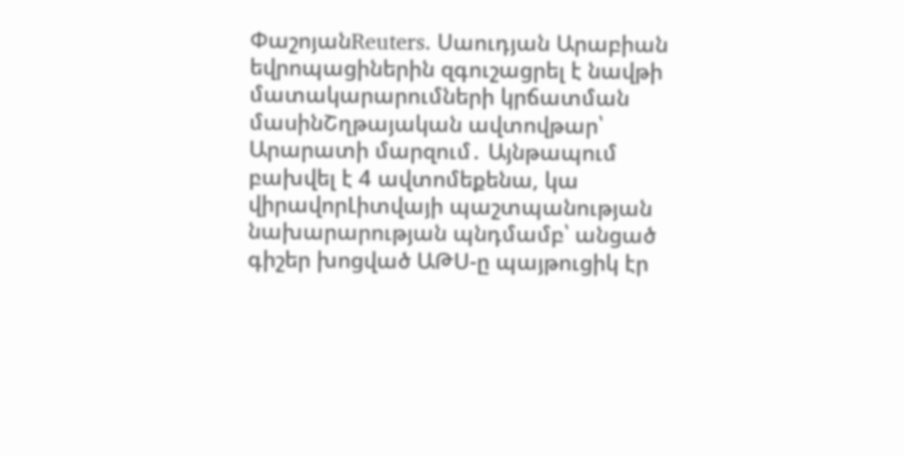ՓաշոյանReuters․ Սաուդյան Արաբիան եվրոպացիներին զգուշացրել է նավթի մատակարարումների կրճատման մասինՇղթայական ավտովթար՝ Արարատի մարզում․ Այնթապում բախվել է 4 ավտոմեքենա, կա վիրավորԼիտվայի պաշտպանության նախարարության պնդմամբ՝ անցած գիշեր խոցված ԱԹՍ-ը պայթուցիկ էր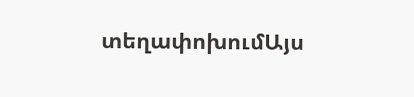տեղափոխումԱյս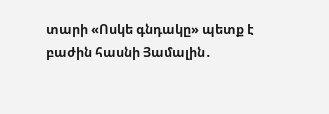տարի «Ոսկե գնդակը» պետք է բաժին հասնի Յամալին․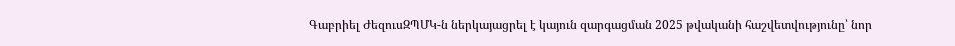Գաբրիել ԺեզուսԶՊՄԿ-ն ներկայացրել է կայուն զարգացման 2025 թվականի հաշվետվությունը՝ նոր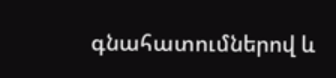գնահատումներով և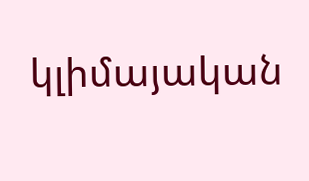կլիմայական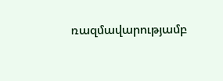ռազմավարությամբ